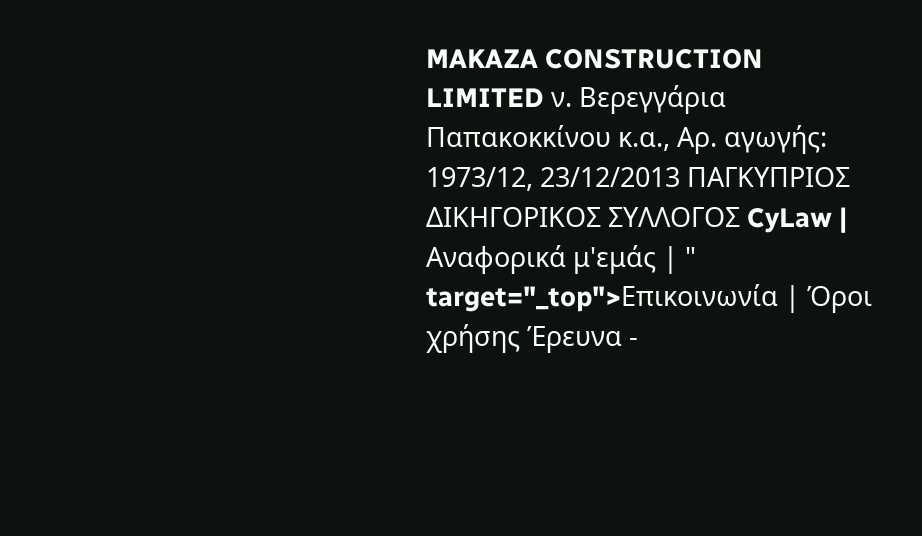MAKAZA CONSTRUCTION LIMITED ν. Βερεγγάρια Παπακοκκίνου κ.α., Αρ. αγωγής: 1973/12, 23/12/2013 ΠΑΓΚΥΠΡΙΟΣ ΔΙΚΗΓΟΡΙΚΟΣ ΣΥΛΛΟΓΟΣ CyLaw | Αναφορικά μ'εμάς | " target="_top">Επικοινωνία | Όροι χρήσης Έρευνα -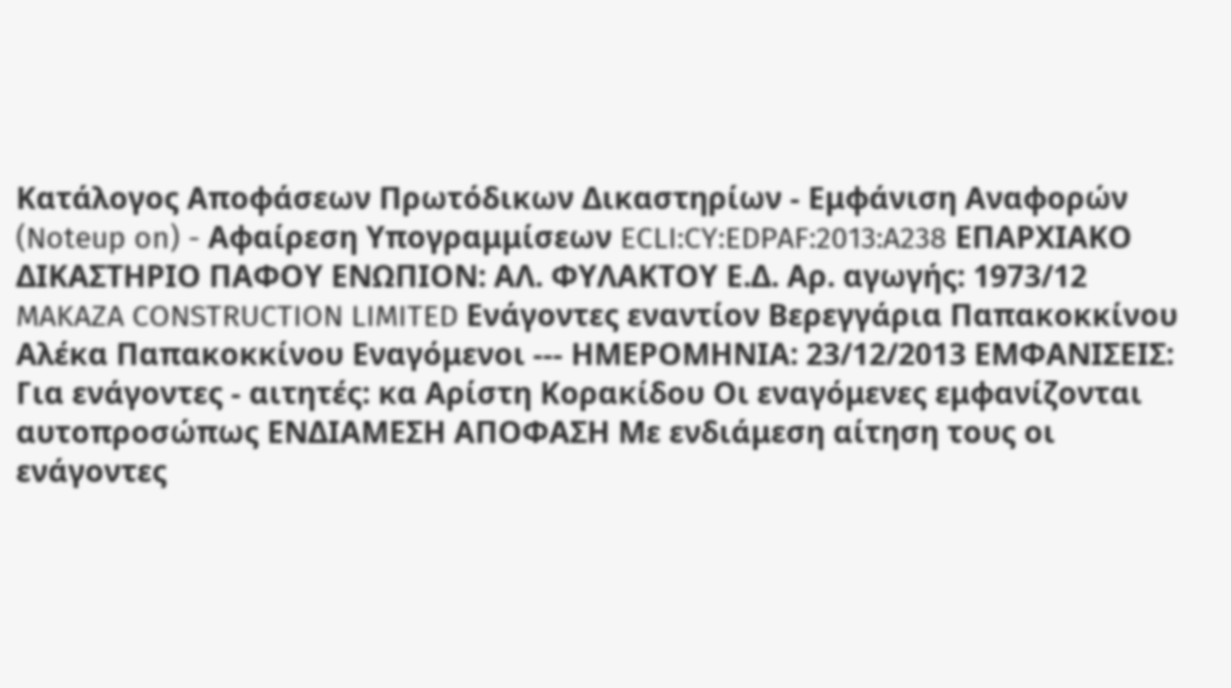Κατάλογος Αποφάσεων Πρωτόδικων Δικαστηρίων - Εμφάνιση Αναφορών (Noteup on) - Αφαίρεση Υπογραμμίσεων ECLI:CY:EDPAF:2013:A238 ΕΠΑΡΧΙΑΚΟ ΔΙΚΑΣΤΗΡΙΟ ΠΑΦΟΥ ΕΝΩΠΙΟΝ: ΑΛ. ΦΥΛΑΚΤΟΥ Ε.Δ. Αρ. αγωγής: 1973/12 MAKAZA CONSTRUCTION LIMITED Ενάγοντες εναντίον Βερεγγάρια Παπακοκκίνου Αλέκα Παπακοκκίνου Εναγόμενοι --- ΗΜΕΡΟΜΗΝΙΑ: 23/12/2013 ΕΜΦΑΝΙΣΕΙΣ: Για ενάγοντες - αιτητές: κα Αρίστη Κορακίδου Οι εναγόμενες εμφανίζονται αυτοπροσώπως ΕΝΔΙΑΜΕΣΗ ΑΠΟΦΑΣΗ Με ενδιάμεση αίτηση τους οι ενάγοντες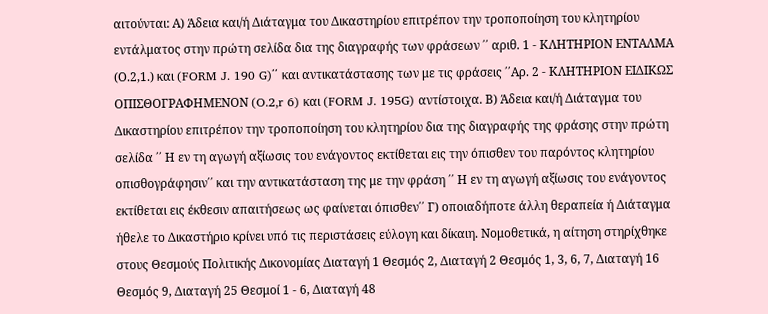αιτούνται: Α) Άδεια και/ή Διάταγμα του Δικαστηρίου επιτρέπον την τροποποίηση του κλητηρίου εντάλματος στην πρώτη σελίδα δια της διαγραφής των φράσεων ΄΄ αριθ. 1 - ΚΛΗΤΗΡΙΟΝ ΕΝΤΑΛΜΑ (Ο.2,1.) και (FORM J. 190 G)΄΄ και αντικατάστασης των με τις φράσεις ΄΄Αρ. 2 - ΚΛΗΤΗΡΙΟΝ ΕΙΔΙΚΩΣ ΟΠΙΣΘΟΓΡΑΦΗΜΕΝΟΝ (O.2,r 6) και (FORM J. 195G) αντίστοιχα. Β) Άδεια και/ή Διάταγμα του Δικαστηρίου επιτρέπον την τροποποίηση του κλητηρίου δια της διαγραφής της φράσης στην πρώτη σελίδα ΄΄ Η εν τη αγωγή αξίωσις του ενάγοντος εκτίθεται εις την όπισθεν του παρόντος κλητηρίου οπισθογράφησιν΄΄ και την αντικατάσταση της με την φράση ΄΄ Η εν τη αγωγή αξίωσις του ενάγοντος εκτίθεται εις έκθεσιν απαιτήσεως ως φαίνεται όπισθεν΄΄ Γ) οποιαδήποτε άλλη θεραπεία ή Διάταγμα ήθελε το Δικαστήριο κρίνει υπό τις περιστάσεις εύλογη και δίκαιη. Νομοθετικά, η αίτηση στηρίχθηκε στους Θεσμούς Πολιτικής Δικονομίας Διαταγή 1 Θεσμός 2, Διαταγή 2 Θεσμός 1, 3, 6, 7, Διαταγή 16 Θεσμός 9, Διαταγή 25 Θεσμοί 1 - 6, Διαταγή 48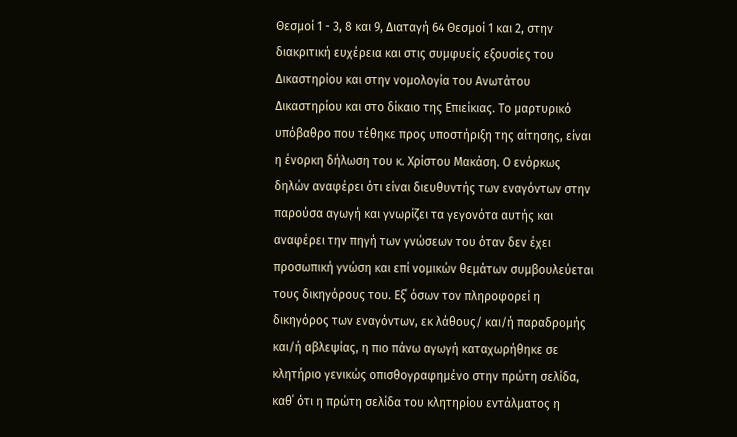Θεσμοί 1 - 3, 8 και 9, Διαταγή 64 Θεσμοί 1 και 2, στην διακριτική ευχέρεια και στις συμφυείς εξουσίες του Δικαστηρίου και στην νομολογία του Ανωτάτου Δικαστηρίου και στο δίκαιο της Επιείκιας. Το μαρτυρικό υπόβαθρο που τέθηκε προς υποστήριξη της αίτησης, είναι η ένορκη δήλωση του κ. Χρίστου Μακάση. Ο ενόρκως δηλών αναφέρει ότι είναι διευθυντής των εναγόντων στην παρούσα αγωγή και γνωρίζει τα γεγονότα αυτής και αναφέρει την πηγή των γνώσεων του όταν δεν έχει προσωπική γνώση και επί νομικών θεμάτων συμβουλεύεται τους δικηγόρους του. Εξ΄ όσων τον πληροφορεί η δικηγόρος των εναγόντων, εκ λάθους/ και/ή παραδρομής και/ή αβλεψίας, η πιο πάνω αγωγή καταχωρήθηκε σε κλητήριο γενικώς οπισθογραφημένο στην πρώτη σελίδα, καθ΄ ότι η πρώτη σελίδα του κλητηρίου εντάλματος η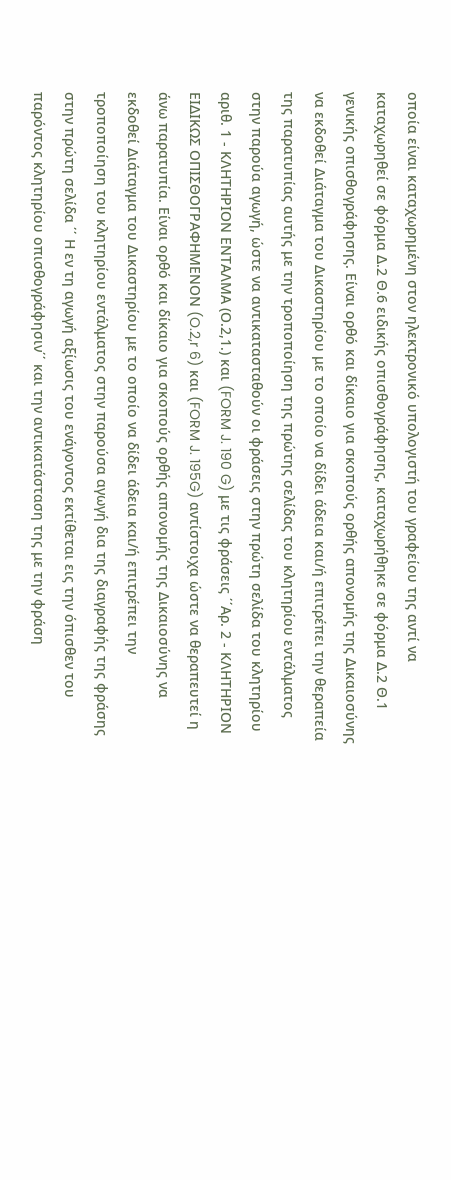οποία είναι καταχωρημένη στον ηλεκτρονικό υπολογιστή του γραφείου της αντί να καταχωρηθεί σε φόρμα Δ.2 Θ.6 ειδικής οπισθογράφησης, καταχωρήθηκε σε φόρμα Δ.2 Θ.1 γενικής οπισθογράφησης. Είναι ορθό και δίκαιο για σκοπούς ορθής απονομής της Δικαιοσύνης να εκδοθεί Διάταγμα του Δικαστηρίου με το οποίο να δίδει άδεια και/ή επιτρέπει την θεραπεία της παρατυπίας αυτής με την τροποποίηση της πρώτης σελίδας του κλητηρίου εντάλματος στην παρούα αγωγή, ώστε να αντικατασταθούν οι φράσεις στην πρώτη σελίδα του κλητηρίου αριθ. 1 - ΚΛΗΤΗΡΙΟΝ ΕΝΤΑΛΜΑ (Ο.2,1.) και (FORM J. 190 G) με τις φράσεις ΄΄Αρ. 2 - ΚΛΗΤΗΡΙΟΝ ΕΙΔΙΚΩΣ ΟΠΙΣΘΟΓΡΑΦΗΜΕΝΟΝ (O.2,r 6) και (FORM J. 195G) αντίστοιχα ώστε να θεραπευτεί η άνω παρατυπία. Είναι ορθό και δίκαιο για σκοπούς ορθής απονομής της Δικαιοσύνης να εκδοθεί Διάταγμα του Δικαστηρίου με το οποίο να δίδει άδεια και/ή επιτρέπει την τροποποίηση του κλητηρίου εντάλματος στην παρούσα αγωγή δια της διαγραφής της φράσης στην πρώτη σελίδα ΄΄ Η εν τη αγωγή αξίωσις του ενάγοντος εκτίθεται εις την όπισθεν του παρόντος κλητηρίου οπισθογράφησιν΄΄ και την αντικατάσταση της με την φράση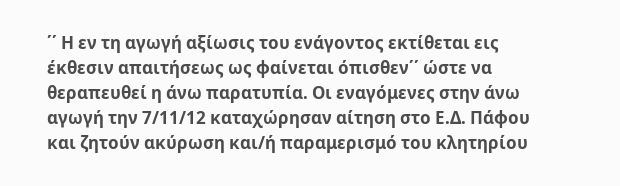΄΄ Η εν τη αγωγή αξίωσις του ενάγοντος εκτίθεται εις έκθεσιν απαιτήσεως ως φαίνεται όπισθεν΄΄ ώστε να θεραπευθεί η άνω παρατυπία. Οι εναγόμενες στην άνω αγωγή την 7/11/12 καταχώρησαν αίτηση στο Ε.Δ. Πάφου και ζητούν ακύρωση και/ή παραμερισμό του κλητηρίου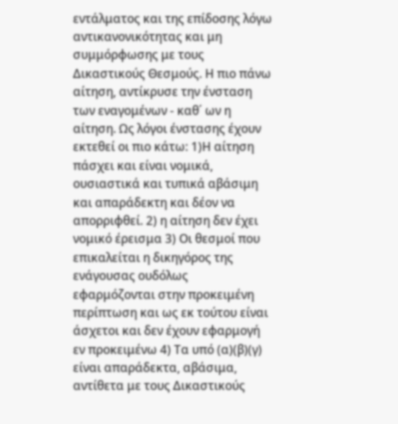εντάλματος και της επίδοσης λόγω αντικανονικότητας και μη συμμόρφωσης με τους Δικαστικούς Θεσμούς. Η πιο πάνω αίτηση, αντίκρυσε την ένσταση των εναγομένων - καθ΄ ων η αίτηση. Ως λόγοι ένστασης έχουν εκτεθεί οι πιο κάτω: 1)Η αίτηση πάσχει και είναι νομικά, ουσιαστικά και τυπικά αβάσιμη και απαράδεκτη και δέον να απορριφθεί. 2) η αίτηση δεν έχει νομικό έρεισμα 3) Οι θεσμοί που επικαλείται η δικηγόρος της ενάγουσας ουδόλως εφαρμόζονται στην προκειμένη περίπτωση και ως εκ τούτου είναι άσχετοι και δεν έχουν εφαρμογή εν προκειμένω 4) Τα υπό (α)(β)(γ) είναι απαράδεκτα, αβάσιμα, αντίθετα με τους Δικαστικούς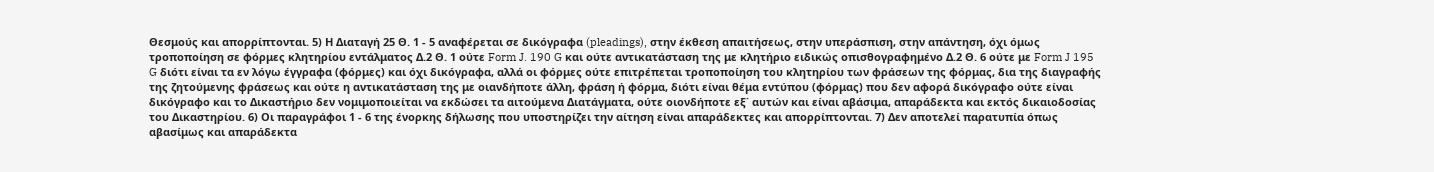Θεσμούς και απορρίπτονται. 5) Η Διαταγή 25 Θ. 1 - 5 αναφέρεται σε δικόγραφα (pleadings), στην έκθεση απαιτήσεως, στην υπεράσπιση, στην απάντηση, όχι όμως τροποποίηση σε φόρμες κλητηρίου εντάλματος Δ.2 Θ. 1 ούτε Form J. 190 G και ούτε αντικατάσταση της με κλητήριο ειδικώς οπισθογραφημένο Δ.2 Θ. 6 ούτε με Form J 195 G διότι είναι τα εν λόγω έγγραφα (φόρμες) και όχι δικόγραφα, αλλά οι φόρμες ούτε επιτρέπεται τροποποίηση του κλητηρίου των φράσεων της φόρμας, δια της διαγραφής της ζητούμενης φράσεως και ούτε η αντικατάσταση της με οιανδήποτε άλλη, φράση ή φόρμα, διότι είναι θέμα εντύπου (φόρμας) που δεν αφορά δικόγραφο ούτε είναι δικόγραφο και το Δικαστήριο δεν νομιμοποιείται να εκδώσει τα αιτούμενα Διατάγματα, ούτε οιονδήποτε εξ΄ αυτών και είναι αβάσιμα, απαράδεκτα και εκτός δικαιοδοσίας του Δικαστηρίου. 6) Οι παραγράφοι 1 - 6 της ένορκης δήλωσης που υποστηρίζει την αίτηση είναι απαράδεκτες και απορρίπτονται. 7) Δεν αποτελεί παρατυπία όπως αβασίμως και απαράδεκτα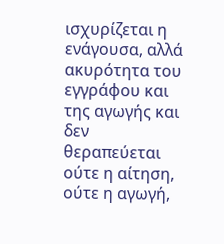ισχυρίζεται η ενάγουσα, αλλά ακυρότητα του εγγράφου και της αγωγής και δεν θεραπεύεται ούτε η αίτηση, ούτε η αγωγή,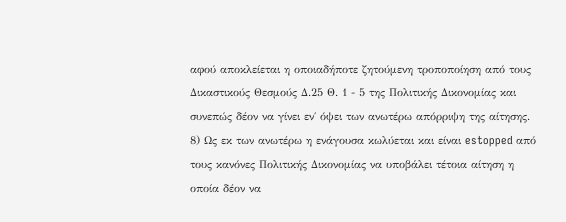αφού αποκλείεται η οποιαδήποτε ζητούμενη τροποποίηση από τους Δικαστικούς Θεσμούς Δ.25 Θ. 1 - 5 της Πολιτικής Δικονομίας και συνεπώς δέον να γίνει εν΄ όψει των ανωτέρω απόρριψη της αίτησης. 8) Ως εκ των ανωτέρω η ενάγουσα κωλύεται και είναι estopped από τους κανόνες Πολιτικής Δικονομίας να υποβάλει τέτοια αίτηση η οποία δέον να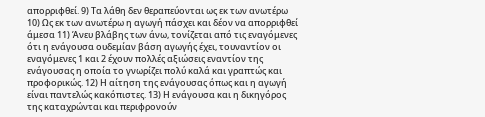απορριφθεί. 9) Τα λάθη δεν θεραπεύονται ως εκ των ανωτέρω 10) Ως εκ των ανωτέρω η αγωγή πάσχει και δέον να απορριφθεί άμεσα 11) Άνευ βλάβης των άνω, τονίζεται από τις εναγόμενες ότι η ενάγουσα ουδεμίαν βάση αγωγής έχει, τουναντίον οι εναγόμενες 1 και 2 έχουν πολλές αξιώσεις εναντίον της ενάγουσας η οποία το γνωρίζει πολύ καλά και γραπτώς και προφορικώς. 12) Η αίτηση της ενάγουσας όπως και η αγωγή είναι παντελώς κακόπιστες. 13) Η ενάγουσα και η δικηγόρος της καταχρώνται και περιφρονούν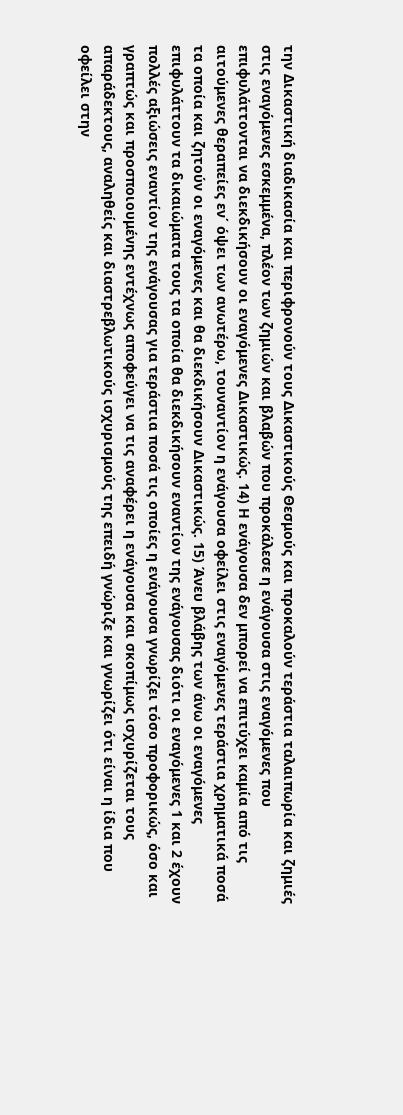την Δικαστική διαδικασία και περιφρονούν τους Δικαστικούς Θεσμούς και προκαλούν τεράστια ταλαιπωρία και ζημιές στις εναγόμενες εσκεμμένα, πλέον των ζημιών και βλαβών που προκάλεσε η ενάγουσα στις εναγόμενες που επιφυλάττονται να διεκδικήσουν οι εναγόμενες Δικαστικώς. 14) Η ενάγουσα δεν μπορεί να επιτύχει καμία από τις αιτούμενες θεραπείες εν΄ όψει των ανωτέρω, τουναντίον η ενάγουσα οφείλει στις εναγόμενες τεράστια χρηματικά ποσά τα οποία και ζητούν οι εναγόμενες και θα διεκδικήσουν Δικαστικώς. 15) Άνευ βλάβης των άνω οι εναγόμενες επιφυλάττουν τα δικαιώματα τους τα οποία θα διεκδικήσουν εναντίον της ενάγουσας διότι οι εναγόμενες 1 και 2 έχουν πολλές αξιώσεις εναντίον της ενάγουσας για τεράστια ποσά τις οποίες η ενάγουσα γνωρίζει τόσο προφορικώς, όσο και γραπτώς και προσποιουμένης εντέχνως αποφεύγει να τις αναφέρει η ενάγουσα και σκοπίμως ισχυρίζεται τους απαράδεκτους, αναληθείς και διαστρεβλωτικούς ισχυρισμούς της επειδή γνώριζε και γνωρίζει ότι είναι η ίδια που οφείλει στην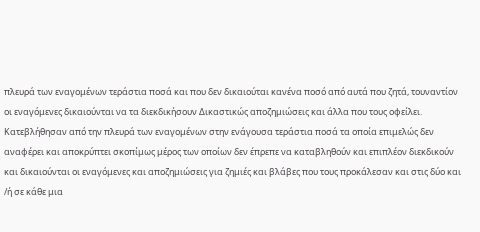πλευρά των εναγομένων τεράστια ποσά και που δεν δικαιούται κανένα ποσό από αυτά που ζητά, τουναντίον οι εναγόμενες δικαιούνται να τα διεκδικήσουν Δικαστικώς αποζημιώσεις και άλλα που τους οφείλει. Κατεβλήθησαν από την πλευρά των εναγομένων στην ενάγουσα τεράστια ποσά τα οποία επιμελώς δεν αναφέρει και αποκρύπτει σκοπίμως μέρος των οποίων δεν έπρεπε να καταβληθούν και επιπλέον διεκδικούν και δικαιούνται οι εναγόμενες και αποζημιώσεις για ζημιές και βλάβες που τους προκάλεσαν και στις δύο και /ή σε κάθε μια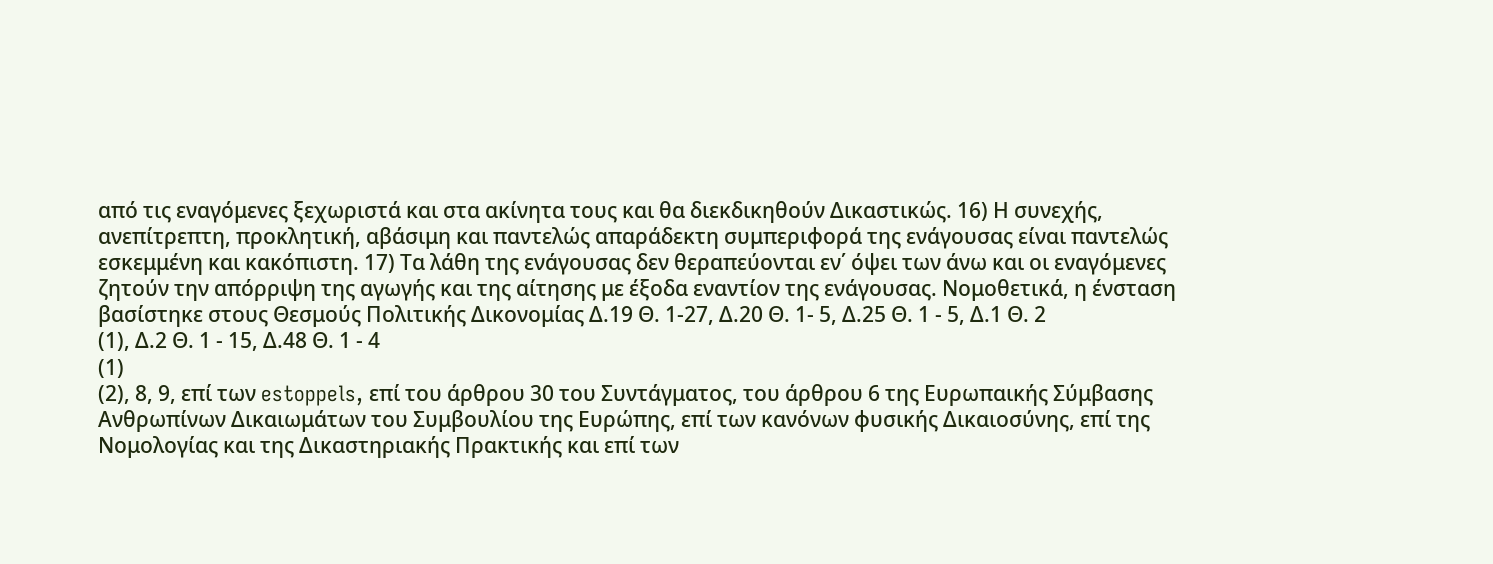από τις εναγόμενες ξεχωριστά και στα ακίνητα τους και θα διεκδικηθούν Δικαστικώς. 16) Η συνεχής, ανεπίτρεπτη, προκλητική, αβάσιμη και παντελώς απαράδεκτη συμπεριφορά της ενάγουσας είναι παντελώς εσκεμμένη και κακόπιστη. 17) Τα λάθη της ενάγουσας δεν θεραπεύονται εν΄ όψει των άνω και οι εναγόμενες ζητούν την απόρριψη της αγωγής και της αίτησης με έξοδα εναντίον της ενάγουσας. Νομοθετικά, η ένσταση βασίστηκε στους Θεσμούς Πολιτικής Δικονομίας Δ.19 Θ. 1-27, Δ.20 Θ. 1- 5, Δ.25 Θ. 1 - 5, Δ.1 Θ. 2
(1), Δ.2 Θ. 1 - 15, Δ.48 Θ. 1 - 4
(1)
(2), 8, 9, επί των estoppels, επί του άρθρου 30 του Συντάγματος, του άρθρου 6 της Ευρωπαικής Σύμβασης Ανθρωπίνων Δικαιωμάτων του Συμβουλίου της Ευρώπης, επί των κανόνων φυσικής Δικαιοσύνης, επί της Νομολογίας και της Δικαστηριακής Πρακτικής και επί των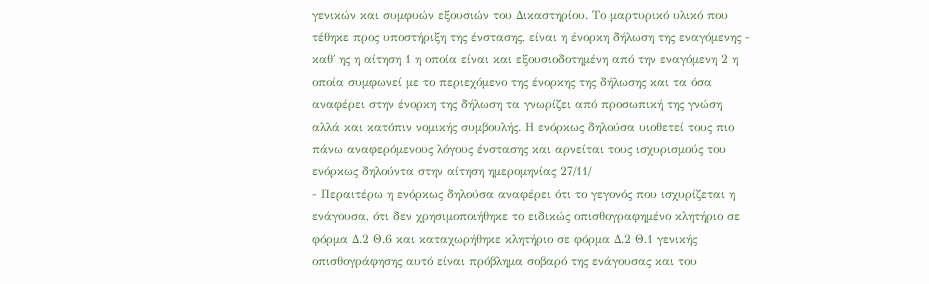γενικών και συμφυών εξουσιών του Δικαστηρίου. Το μαρτυρικό υλικό που τέθηκε προς υποστήριξη της ένστασης, είναι η ένορκη δήλωση της εναγόμενης - καθ΄ ης η αίτηση 1 η οποία είναι και εξουσιοδοτημένη από την εναγόμενη 2 η οποία συμφωνεί με το περιεχόμενο της ένορκης της δήλωσης και τα όσα αναφέρει στην ένορκη της δήλωση τα γνωρίζει από προσωπική της γνώση αλλά και κατόπιν νομικής συμβουλής. Η ενόρκως δηλούσα υιοθετεί τους πιο πάνω αναφερόμενους λόγους ένστασης και αρνείται τους ισχυρισμούς του ενόρκως δηλούντα στην αίτηση ημερομηνίας 27/11/
- Περαιτέρω η ενόρκως δηλούσα αναφέρει ότι το γεγονός που ισχυρίζεται η ενάγουσα, ότι δεν χρησιμοποιήθηκε το ειδικώς οπισθογραφημένο κλητήριο σε φόρμα Δ.2 Θ.6 και καταχωρήθηκε κλητήριο σε φόρμα Δ.2 Θ.1 γενικής οπισθογράφησης αυτό είναι πρόβλημα σοβαρό της ενάγουσας και του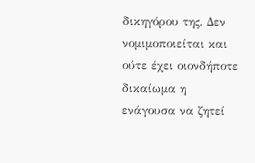δικηγόρου της. Δεν νομιμοποιείται και ούτε έχει οιονδήποτε δικαίωμα η ενάγουσα να ζητεί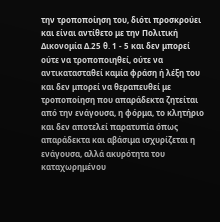την τροποποίηση του, διότι προσκρούει και είναι αντίθετο με την Πολιτική Δικονομία Δ.25 θ. 1 - 5 και δεν μπορεί ούτε να τροποποιηθεί, ούτε να αντικατασταθεί καμία φράση ή λέξη του και δεν μπορεί να θεραπευθεί με τροποποίηση που απαράδεκτα ζητείται από την ενάγουσα, η φόρμα, το κλητήριο και δεν αποτελεί παρατυπία όπως απαράδεκτα και αβάσιμα ισχυρίζεται η ενάγουσα, αλλά ακυρότητα του καταχωρημένου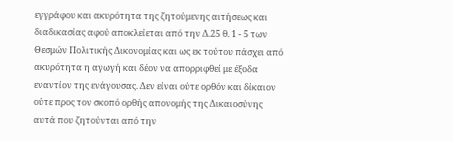εγγράφου και ακυρότητα της ζητούμενης αιτήσεως και διαδικασίας αφού αποκλείεται από την Δ.25 θ. 1 - 5 των Θεσμών Πολιτικής Δικονομίας και ως εκ τούτου πάσχει από ακυρότητα η αγωγή και δέον να απορριφθεί με έξοδα εναντίον της ενάγουσας. Δεν είναι ούτε ορθόν και δίκαιον ούτε προς τον σκοπό ορθής απονομής της Δικαιοσύνης αυτά που ζητούνται από την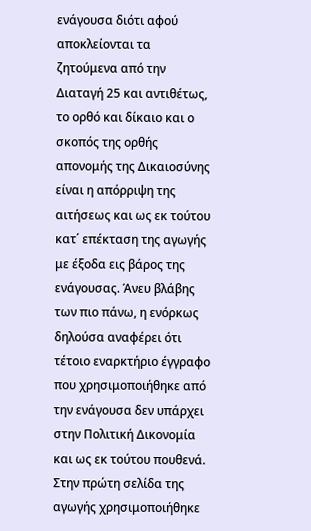ενάγουσα διότι αφού αποκλείονται τα ζητούμενα από την Διαταγή 25 και αντιθέτως, το ορθό και δίκαιο και ο σκοπός της ορθής απονομής της Δικαιοσύνης είναι η απόρριψη της αιτήσεως και ως εκ τούτου κατ΄ επέκταση της αγωγής με έξοδα εις βάρος της ενάγουσας. Άνευ βλάβης των πιο πάνω, η ενόρκως δηλούσα αναφέρει ότι τέτοιο εναρκτήριο έγγραφο που χρησιμοποιήθηκε από την ενάγουσα δεν υπάρχει στην Πολιτική Δικονομία και ως εκ τούτου πουθενά. Στην πρώτη σελίδα της αγωγής χρησιμοποιήθηκε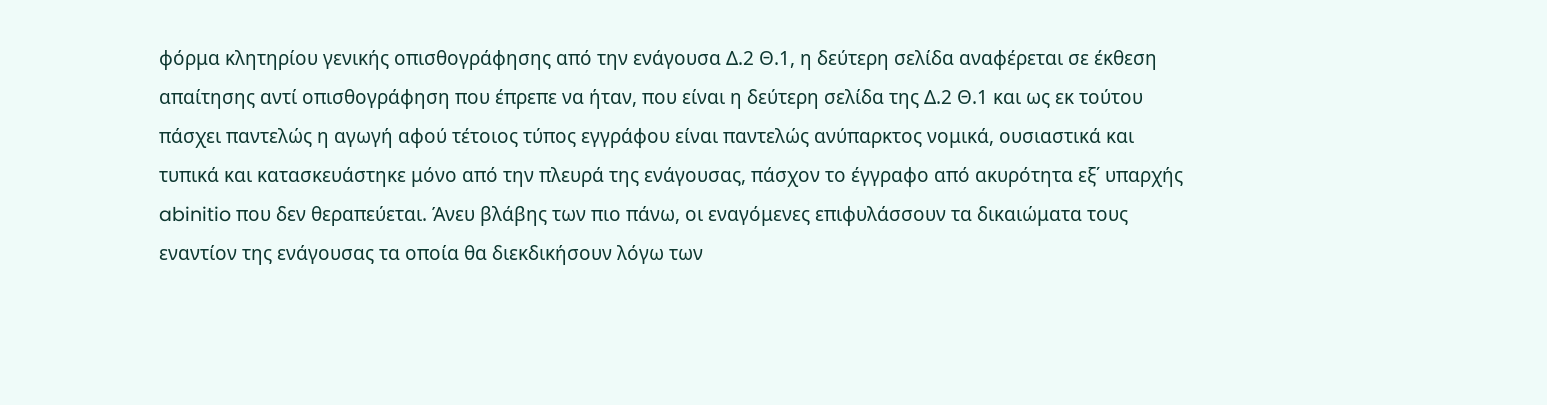φόρμα κλητηρίου γενικής οπισθογράφησης από την ενάγουσα Δ.2 Θ.1, η δεύτερη σελίδα αναφέρεται σε έκθεση απαίτησης αντί οπισθογράφηση που έπρεπε να ήταν, που είναι η δεύτερη σελίδα της Δ.2 Θ.1 και ως εκ τούτου πάσχει παντελώς η αγωγή αφού τέτοιος τύπος εγγράφου είναι παντελώς ανύπαρκτος νομικά, ουσιαστικά και τυπικά και κατασκευάστηκε μόνο από την πλευρά της ενάγουσας, πάσχον το έγγραφο από ακυρότητα εξ΄ υπαρχής abinitio που δεν θεραπεύεται. Άνευ βλάβης των πιο πάνω, οι εναγόμενες επιφυλάσσουν τα δικαιώματα τους εναντίον της ενάγουσας τα οποία θα διεκδικήσουν λόγω των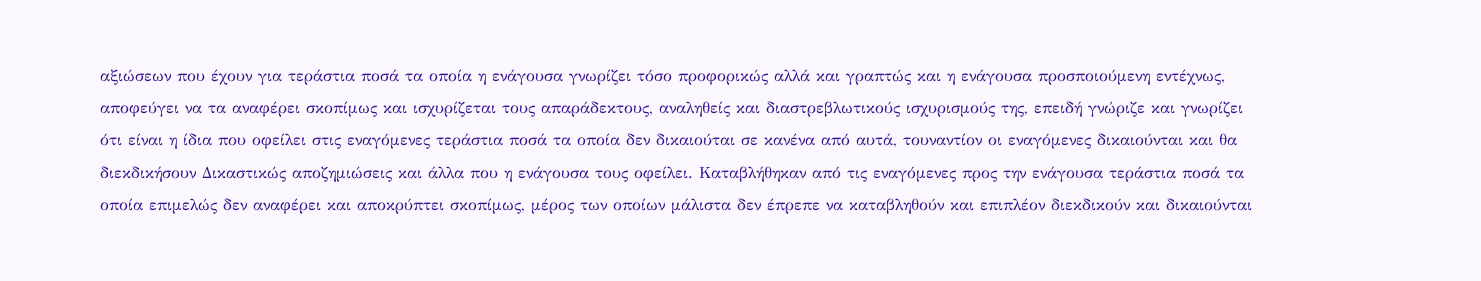αξιώσεων που έχουν για τεράστια ποσά τα οποία η ενάγουσα γνωρίζει τόσο προφορικώς αλλά και γραπτώς και η ενάγουσα προσποιούμενη εντέχνως, αποφεύγει να τα αναφέρει σκοπίμως και ισχυρίζεται τους απαράδεκτους, αναληθείς και διαστρεβλωτικούς ισχυρισμούς της, επειδή γνώριζε και γνωρίζει ότι είναι η ίδια που οφείλει στις εναγόμενες τεράστια ποσά τα οποία δεν δικαιούται σε κανένα από αυτά, τουναντίον οι εναγόμενες δικαιούνται και θα διεκδικήσουν Δικαστικώς αποζημιώσεις και άλλα που η ενάγουσα τους οφείλει. Καταβλήθηκαν από τις εναγόμενες προς την ενάγουσα τεράστια ποσά τα οποία επιμελώς δεν αναφέρει και αποκρύπτει σκοπίμως, μέρος των οποίων μάλιστα δεν έπρεπε να καταβληθούν και επιπλέον διεκδικούν και δικαιούνται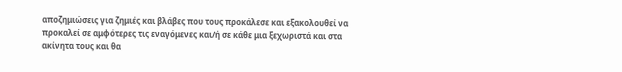αποζημιώσεις για ζημιές και βλάβες που τους προκάλεσε και εξακολουθεί να προκαλεί σε αμφότερες τις εναγόμενες και/ή σε κάθε μια ξεχωριστά και στα ακίνητα τους και θα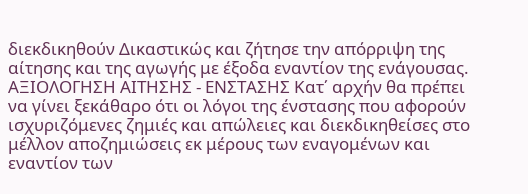διεκδικηθούν Δικαστικώς και ζήτησε την απόρριψη της αίτησης και της αγωγής με έξοδα εναντίον της ενάγουσας. ΑΞΙΟΛΟΓΗΣΗ ΑΙΤΗΣΗΣ - ΕΝΣΤΑΣΗΣ Κατ΄ αρχήν θα πρέπει να γίνει ξεκάθαρο ότι οι λόγοι της ένστασης που αφορούν ισχυριζόμενες ζημιές και απώλειες και διεκδικηθείσες στο μέλλον αποζημιώσεις εκ μέρους των εναγομένων και εναντίον των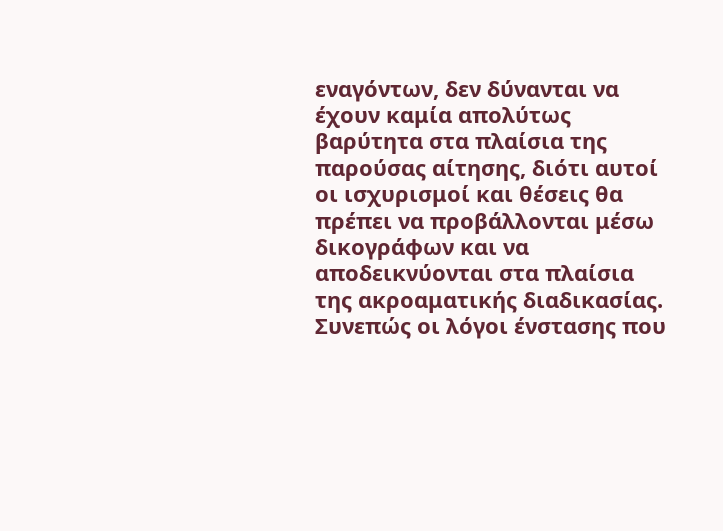εναγόντων, δεν δύνανται να έχουν καμία απολύτως βαρύτητα στα πλαίσια της παρούσας αίτησης, διότι αυτοί οι ισχυρισμοί και θέσεις θα πρέπει να προβάλλονται μέσω δικογράφων και να αποδεικνύονται στα πλαίσια της ακροαματικής διαδικασίας. Συνεπώς οι λόγοι ένστασης που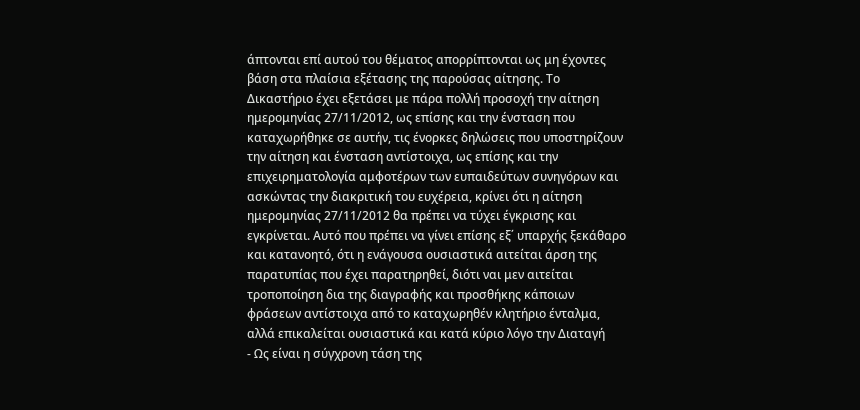άπτονται επί αυτού του θέματος απορρίπτονται ως μη έχοντες βάση στα πλαίσια εξέτασης της παρούσας αίτησης. Το Δικαστήριο έχει εξετάσει με πάρα πολλή προσοχή την αίτηση ημερομηνίας 27/11/2012, ως επίσης και την ένσταση που καταχωρήθηκε σε αυτήν, τις ένορκες δηλώσεις που υποστηρίζουν την αίτηση και ένσταση αντίστοιχα, ως επίσης και την επιχειρηματολογία αμφοτέρων των ευπαιδεύτων συνηγόρων και ασκώντας την διακριτική του ευχέρεια, κρίνει ότι η αίτηση ημερομηνίας 27/11/2012 θα πρέπει να τύχει έγκρισης και εγκρίνεται. Αυτό που πρέπει να γίνει επίσης εξ΄ υπαρχής ξεκάθαρο και κατανοητό, ότι η ενάγουσα ουσιαστικά αιτείται άρση της παρατυπίας που έχει παρατηρηθεί, διότι ναι μεν αιτείται τροποποίηση δια της διαγραφής και προσθήκης κάποιων φράσεων αντίστοιχα από το καταχωρηθέν κλητήριο ένταλμα, αλλά επικαλείται ουσιαστικά και κατά κύριο λόγο την Διαταγή
- Ως είναι η σύγχρονη τάση της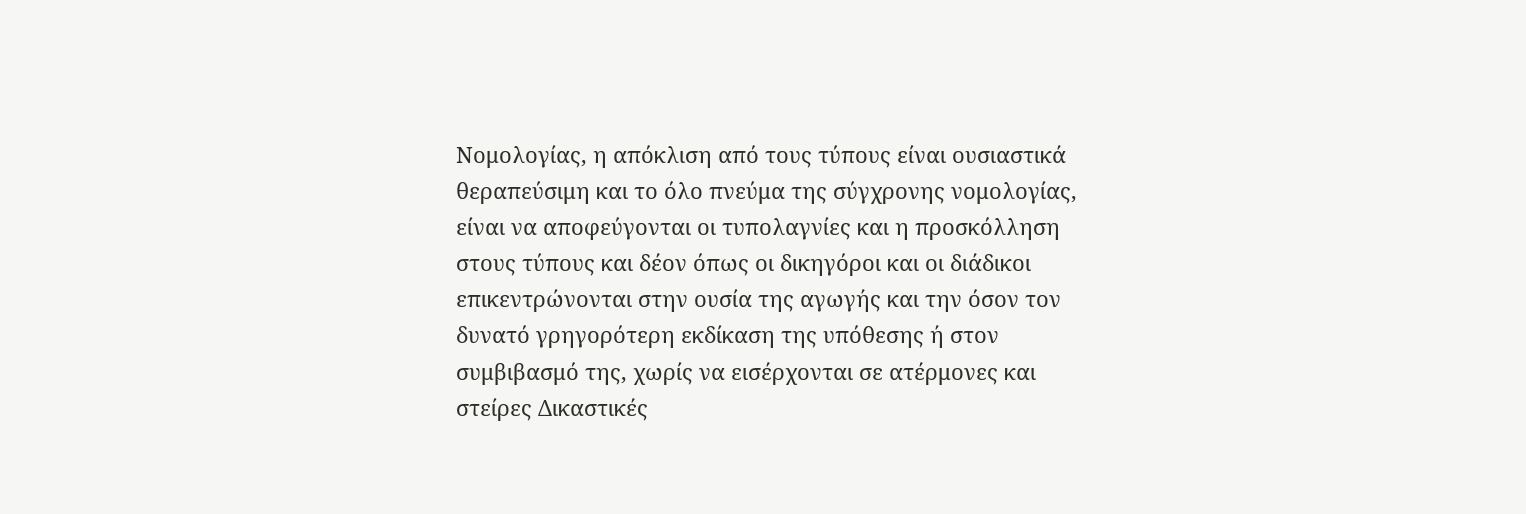Νομολογίας, η απόκλιση από τους τύπους είναι ουσιαστικά θεραπεύσιμη και το όλο πνεύμα της σύγχρονης νομολογίας, είναι να αποφεύγονται οι τυπολαγνίες και η προσκόλληση στους τύπους και δέον όπως οι δικηγόροι και οι διάδικοι επικεντρώνονται στην ουσία της αγωγής και την όσον τον δυνατό γρηγορότερη εκδίκαση της υπόθεσης ή στον συμβιβασμό της, χωρίς να εισέρχονται σε ατέρμονες και στείρες Δικαστικές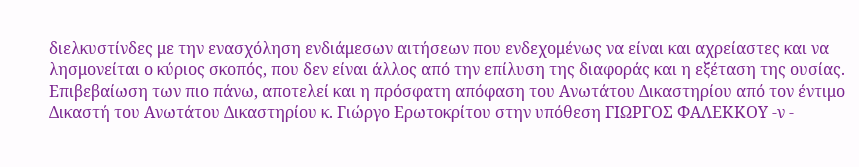διελκυστίνδες με την ενασχόληση ενδιάμεσων αιτήσεων που ενδεχομένως να είναι και αχρείαστες και να λησμονείται ο κύριος σκοπός, που δεν είναι άλλος από την επίλυση της διαφοράς και η εξέταση της ουσίας. Επιβεβαίωση των πιο πάνω, αποτελεί και η πρόσφατη απόφαση του Ανωτάτου Δικαστηρίου από τον έντιμο Δικαστή του Ανωτάτου Δικαστηρίου κ. Γιώργο Ερωτοκρίτου στην υπόθεση ΓΙΩΡΓΟΣ ΦΑΛΕΚΚΟΥ -ν -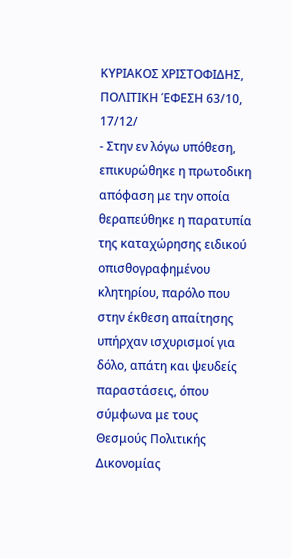ΚΥΡΙΑΚΟΣ ΧΡΙΣΤΟΦΙΔΗΣ, ΠΟΛΙΤΙΚΗ ΈΦΕΣΗ 63/10, 17/12/
- Στην εν λόγω υπόθεση, επικυρώθηκε η πρωτοδικη απόφαση με την οποία θεραπεύθηκε η παρατυπία της καταχώρησης ειδικού οπισθογραφημένου κλητηρίου, παρόλο που στην έκθεση απαίτησης υπήρχαν ισχυρισμοί για δόλο, απάτη και ψευδείς παραστάσεις, όπου σύμφωνα με τους Θεσμούς Πολιτικής Δικονομίας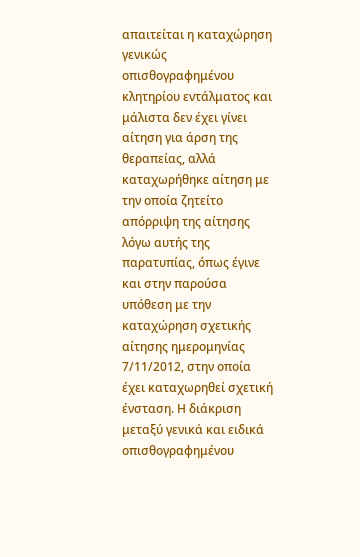απαιτείται η καταχώρηση γενικώς οπισθογραφημένου κλητηρίου εντάλματος και μάλιστα δεν έχει γίνει αίτηση για άρση της θεραπείας, αλλά καταχωρήθηκε αίτηση με την οποία ζητείτο απόρριψη της αίτησης λόγω αυτής της παρατυπίας, όπως έγινε και στην παρούσα υπόθεση με την καταχώρηση σχετικής αίτησης ημερομηνίας 7/11/2012, στην οποία έχει καταχωρηθεί σχετική ένσταση. Η διάκριση μεταξύ γενικά και ειδικά οπισθογραφημένου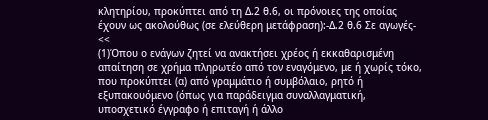κλητηρίου, προκύπτει από τη Δ.2 θ.6, οι πρόνοιες της οποίας έχουν ως ακολούθως (σε ελεύθερη μετάφραση):-Δ.2 θ.6 Σε αγωγές- <<
(1)Όπου ο ενάγων ζητεί να ανακτήσει χρέος ή εκκαθαρισμένη απαίτηση σε χρήμα πληρωτέο από τον εναγόμενο, με ή χωρίς τόκο, που προκύπτει (α) από γραμμάτιο ή συμβόλαιο, ρητό ή εξυπακουόμενο (όπως για παράδειγμα συναλλαγματική, υποσχετικό έγγραφο ή επιταγή ή άλλο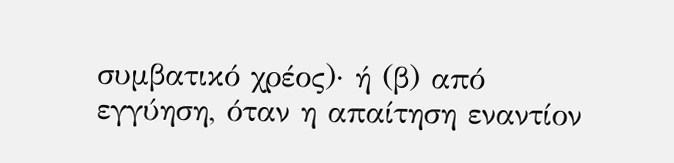συμβατικό χρέος)· ή (β) από εγγύηση, όταν η απαίτηση εναντίον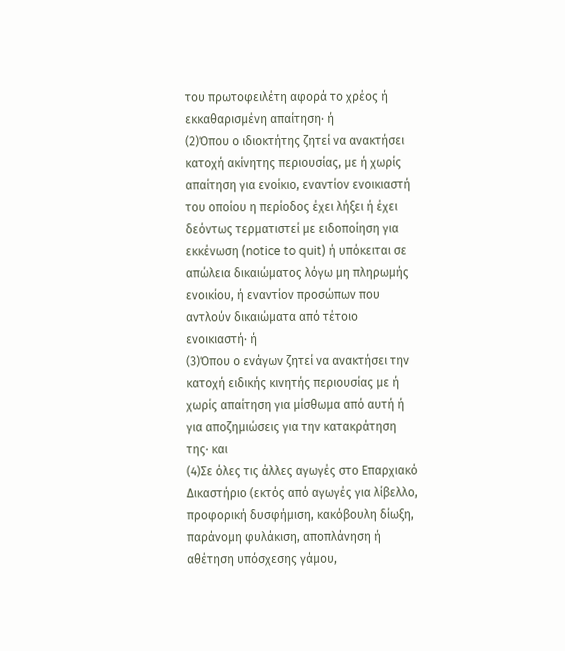του πρωτοφειλέτη αφορά το χρέος ή εκκαθαρισμένη απαίτηση· ή
(2)Όπου ο ιδιοκτήτης ζητεί να ανακτήσει κατοχή ακίνητης περιουσίας, με ή χωρίς απαίτηση για ενοίκιο, εναντίον ενοικιαστή του οποίου η περίοδος έχει λήξει ή έχει δεόντως τερματιστεί με ειδοποίηση για εκκένωση (notice to quit) ή υπόκειται σε απώλεια δικαιώματος λόγω μη πληρωμής ενοικίου, ή εναντίον προσώπων που αντλούν δικαιώματα από τέτοιο ενοικιαστή· ή
(3)Όπου ο ενάγων ζητεί να ανακτήσει την κατοχή ειδικής κινητής περιουσίας με ή χωρίς απαίτηση για μίσθωμα από αυτή ή για αποζημιώσεις για την κατακράτηση της· και
(4)Σε όλες τις άλλες αγωγές στο Επαρχιακό Δικαστήριο (εκτός από αγωγές για λίβελλο, προφορική δυσφήμιση, κακόβουλη δίωξη, παράνομη φυλάκιση, αποπλάνηση ή αθέτηση υπόσχεσης γάμου,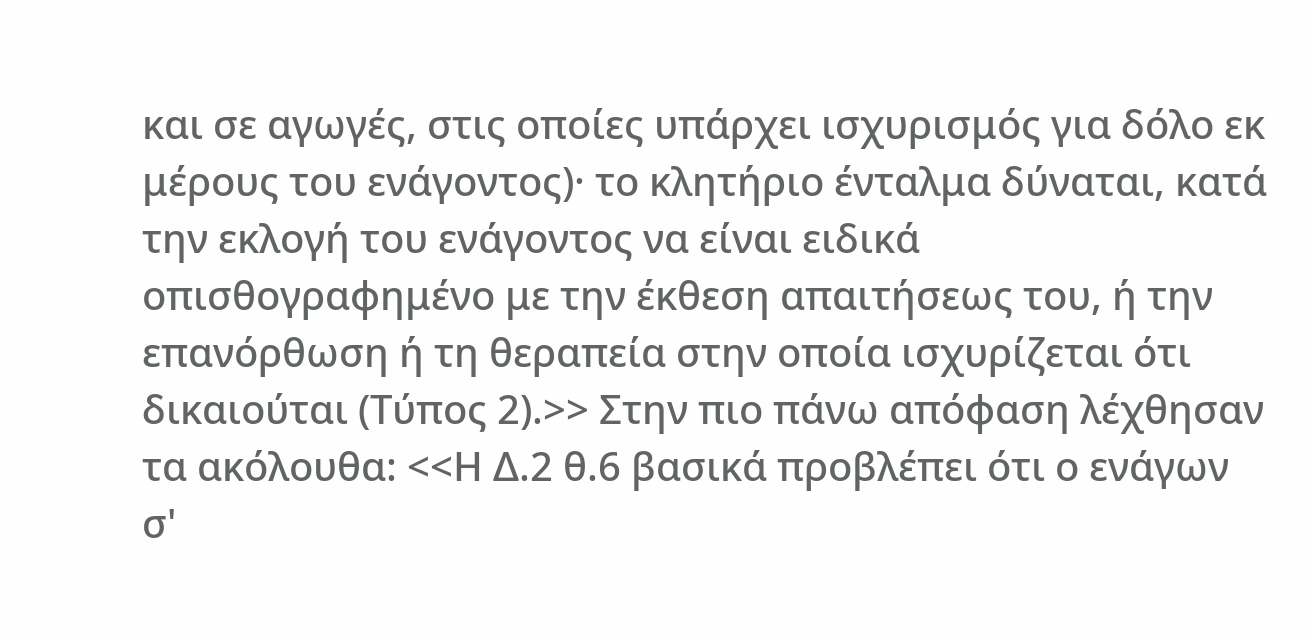και σε αγωγές, στις οποίες υπάρχει ισχυρισμός για δόλο εκ μέρους του ενάγοντος)· το κλητήριο ένταλμα δύναται, κατά την εκλογή του ενάγοντος να είναι ειδικά οπισθογραφημένο με την έκθεση απαιτήσεως του, ή την επανόρθωση ή τη θεραπεία στην οποία ισχυρίζεται ότι δικαιούται (Τύπος 2).>> Στην πιο πάνω απόφαση λέχθησαν τα ακόλουθα: <<Η Δ.2 θ.6 βασικά προβλέπει ότι ο ενάγων σ'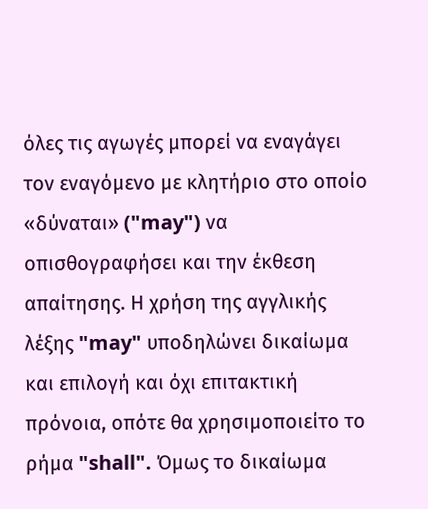όλες τις αγωγές μπορεί να εναγάγει τον εναγόμενο με κλητήριο στο οποίο «δύναται» ("may") να οπισθογραφήσει και την έκθεση απαίτησης. Η χρήση της αγγλικής λέξης "may" υποδηλώνει δικαίωμα και επιλογή και όχι επιτακτική πρόνοια, οπότε θα χρησιμοποιείτο το ρήμα "shall". Όμως το δικαίωμα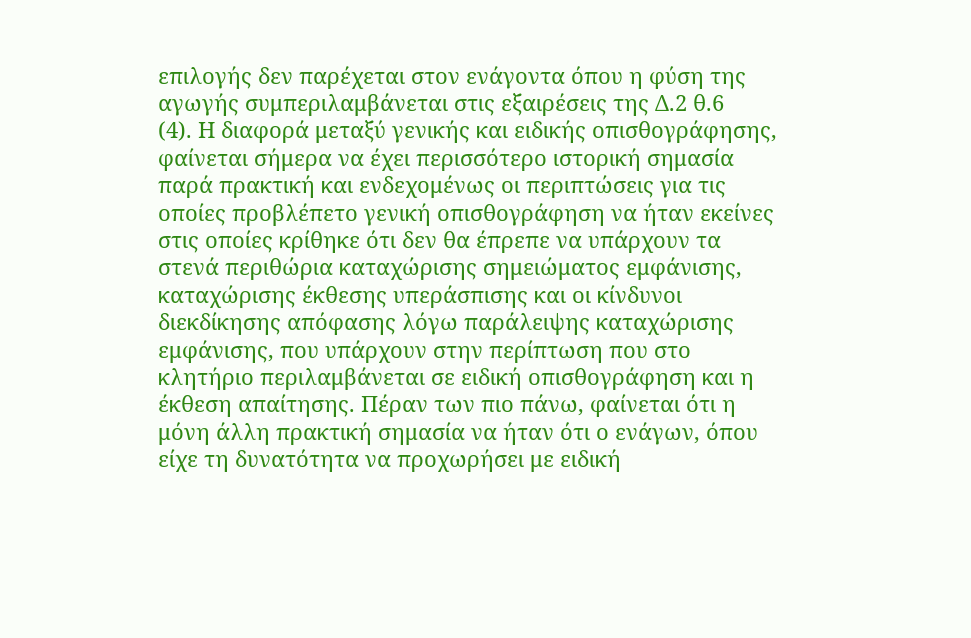επιλογής δεν παρέχεται στον ενάγοντα όπου η φύση της αγωγής συμπεριλαμβάνεται στις εξαιρέσεις της Δ.2 θ.6
(4). Η διαφορά μεταξύ γενικής και ειδικής οπισθογράφησης, φαίνεται σήμερα να έχει περισσότερο ιστορική σημασία παρά πρακτική και ενδεχομένως οι περιπτώσεις για τις οποίες προβλέπετο γενική οπισθογράφηση να ήταν εκείνες στις οποίες κρίθηκε ότι δεν θα έπρεπε να υπάρχουν τα στενά περιθώρια καταχώρισης σημειώματος εμφάνισης, καταχώρισης έκθεσης υπεράσπισης και οι κίνδυνοι διεκδίκησης απόφασης λόγω παράλειψης καταχώρισης εμφάνισης, που υπάρχουν στην περίπτωση που στο κλητήριο περιλαμβάνεται σε ειδική οπισθογράφηση και η έκθεση απαίτησης. Πέραν των πιο πάνω, φαίνεται ότι η μόνη άλλη πρακτική σημασία να ήταν ότι ο ενάγων, όπου είχε τη δυνατότητα να προχωρήσει με ειδική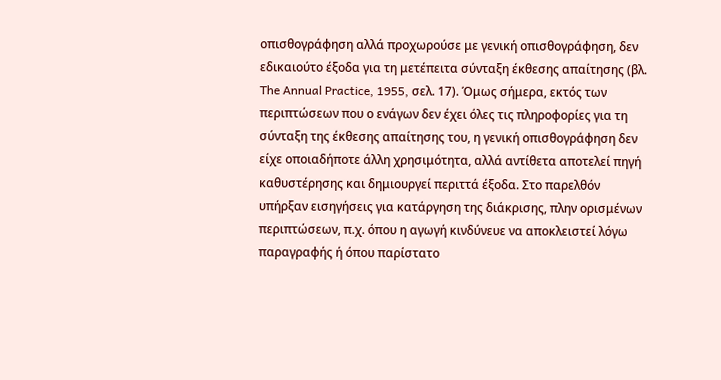οπισθογράφηση αλλά προχωρούσε με γενική οπισθογράφηση, δεν εδικαιούτο έξοδα για τη μετέπειτα σύνταξη έκθεσης απαίτησης (βλ. The Annual Practice, 1955, σελ. 17). Όμως σήμερα, εκτός των περιπτώσεων που ο ενάγων δεν έχει όλες τις πληροφορίες για τη σύνταξη της έκθεσης απαίτησης του, η γενική οπισθογράφηση δεν είχε οποιαδήποτε άλλη χρησιμότητα, αλλά αντίθετα αποτελεί πηγή καθυστέρησης και δημιουργεί περιττά έξοδα. Στο παρελθόν υπήρξαν εισηγήσεις για κατάργηση της διάκρισης, πλην ορισμένων περιπτώσεων, π.χ. όπου η αγωγή κινδύνευε να αποκλειστεί λόγω παραγραφής ή όπου παρίστατο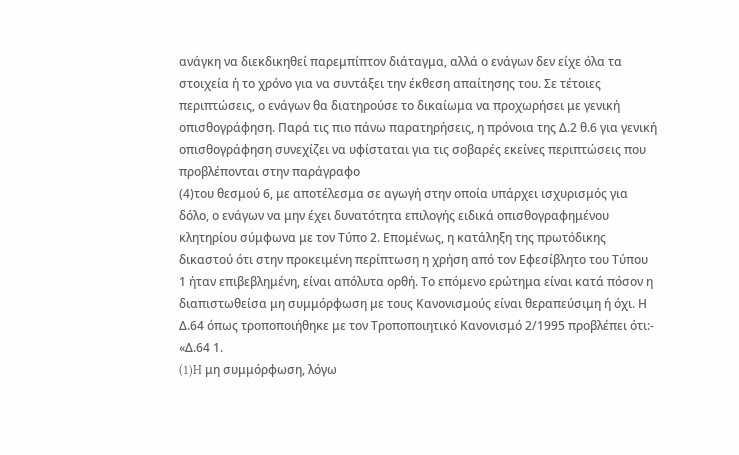ανάγκη να διεκδικηθεί παρεμπίπτον διάταγμα, αλλά ο ενάγων δεν είχε όλα τα στοιχεία ή το χρόνο για να συντάξει την έκθεση απαίτησης του. Σε τέτοιες περιπτώσεις, ο ενάγων θα διατηρούσε το δικαίωμα να προχωρήσει με γενική οπισθογράφηση. Παρά τις πιο πάνω παρατηρήσεις, η πρόνοια της Δ.2 θ.6 για γενική οπισθογράφηση συνεχίζει να υφίσταται για τις σοβαρές εκείνες περιπτώσεις που προβλέπονται στην παράγραφο
(4)του θεσμού 6, με αποτέλεσμα σε αγωγή στην οποία υπάρχει ισχυρισμός για δόλο, ο ενάγων να μην έχει δυνατότητα επιλογής ειδικά οπισθογραφημένου κλητηρίου σύμφωνα με τον Τύπο 2. Επομένως, η κατάληξη της πρωτόδικης δικαστού ότι στην προκειμένη περίπτωση η χρήση από τον Εφεσίβλητο του Τύπου 1 ήταν επιβεβλημένη, είναι απόλυτα ορθή. Το επόμενο ερώτημα είναι κατά πόσον η διαπιστωθείσα μη συμμόρφωση με τους Κανονισμούς είναι θεραπεύσιμη ή όχι. Η Δ.64 όπως τροποποιήθηκε με τον Τροποποιητικό Κανονισμό 2/1995 προβλέπει ότι:- «Δ.64 1.
(1)H μη συμμόρφωση, λόγω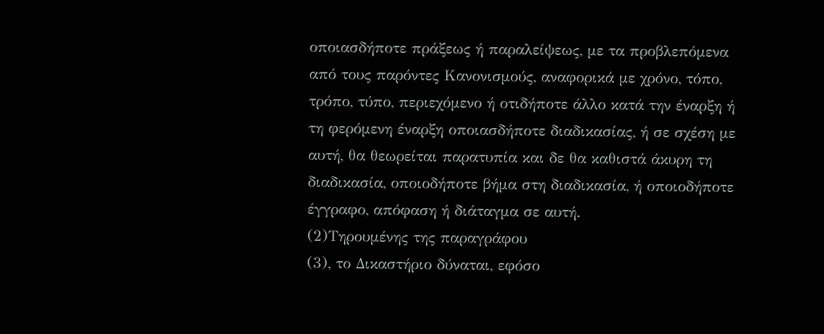οποιασδήποτε πράξεως ή παραλείψεως, με τα προβλεπόμενα από τους παρόντες Κανονισμούς, αναφορικά με χρόνο, τόπο, τρόπο, τύπο, περιεχόμενο ή οτιδήποτε άλλο κατά την έναρξη ή τη φερόμενη έναρξη οποιασδήποτε διαδικασίας, ή σε σχέση με αυτή, θα θεωρείται παρατυπία και δε θα καθιστά άκυρη τη διαδικασία, οποιοδήποτε βήμα στη διαδικασία, ή οποιοδήποτε έγγραφο, απόφαση ή διάταγμα σε αυτή.
(2)Τηρουμένης της παραγράφου
(3), το Δικαστήριο δύναται, εφόσο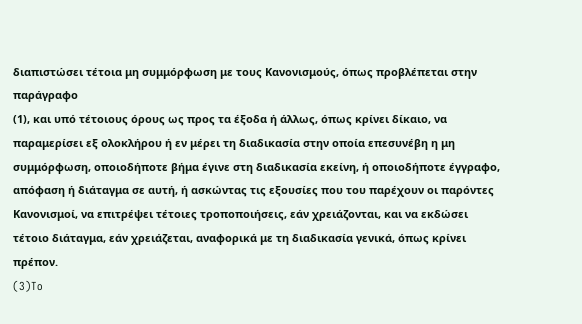διαπιστώσει τέτοια μη συμμόρφωση με τους Κανονισμούς, όπως προβλέπεται στην παράγραφο
(1), και υπό τέτοιους όρους ως προς τα έξοδα ή άλλως, όπως κρίνει δίκαιο, να παραμερίσει εξ ολοκλήρου ή εν μέρει τη διαδικασία στην οποία επεσυνέβη η μη συμμόρφωση, οποιοδήποτε βήμα έγινε στη διαδικασία εκείνη, ή οποιοδήποτε έγγραφο, απόφαση ή διάταγμα σε αυτή, ή ασκώντας τις εξουσίες που του παρέχουν οι παρόντες Κανονισμοί, να επιτρέψει τέτοιες τροποποιήσεις, εάν χρειάζονται, και να εκδώσει τέτοιο διάταγμα, εάν χρειάζεται, αναφορικά με τη διαδικασία γενικά, όπως κρίνει πρέπον.
(3)To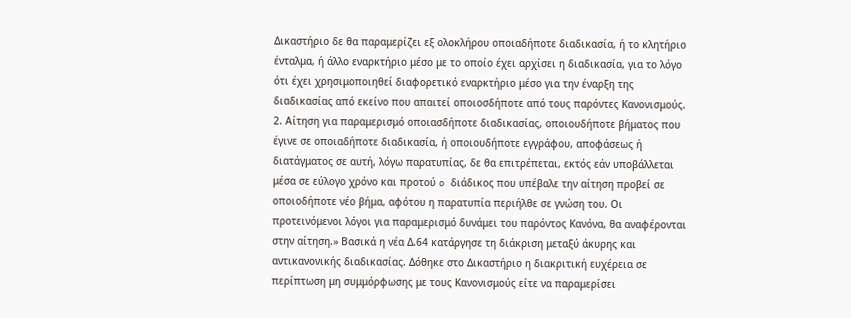Δικαστήριο δε θα παραμερίζει εξ ολοκλήρου οποιαδήποτε διαδικασία, ή το κλητήριο ένταλμα, ή άλλο εναρκτήριο μέσο με το οποίο έχει αρχίσει η διαδικασία, για το λόγο ότι έχει χρησιμοποιηθεί διαφορετικό εναρκτήριο μέσο για την έναρξη της διαδικασίας από εκείνο που απαιτεί οποιοσδήποτε από τους παρόντες Κανονισμούς. 2. Αίτηση για παραμερισμό οποιασδήποτε διαδικασίας, οποιουδήποτε βήματος που έγινε σε οποιαδήποτε διαδικασία, ή οποιουδήποτε εγγράφου, αποφάσεως ή διατάγματος σε αυτή, λόγω παρατυπίας, δε θα επιτρέπεται, εκτός εάν υποβάλλεται μέσα σε εύλογο χρόνο και προτού o διάδικος που υπέβαλε την αίτηση προβεί σε οποιοδήποτε νέο βήμα, αφότου η παρατυπία περιήλθε σε γνώση του. Οι προτεινόμενοι λόγοι για παραμερισμό δυνάμει του παρόντος Κανόνα, θα αναφέρονται στην αίτηση.» Βασικά η νέα Δ.64 κατάργησε τη διάκριση μεταξύ άκυρης και αντικανονικής διαδικασίας. Δόθηκε στο Δικαστήριο η διακριτική ευχέρεια σε περίπτωση μη συμμόρφωσης με τους Κανονισμούς είτε να παραμερίσει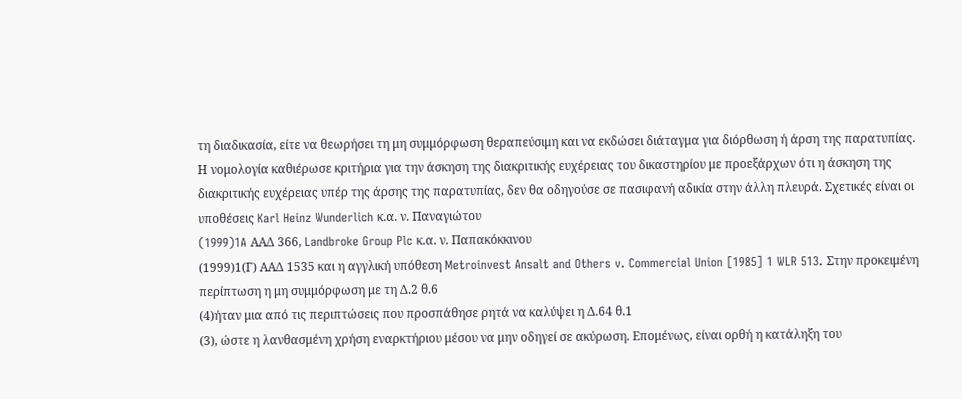τη διαδικασία, είτε να θεωρήσει τη μη συμμόρφωση θεραπεύσιμη και να εκδώσει διάταγμα για διόρθωση ή άρση της παρατυπίας. Η νομολογία καθιέρωσε κριτήρια για την άσκηση της διακριτικής ευχέρειας του δικαστηρίου με προεξάρχων ότι η άσκηση της διακριτικής ευχέρειας υπέρ της άρσης της παρατυπίας, δεν θα οδηγούσε σε πασιφανή αδικία στην άλλη πλευρά. Σχετικές είναι οι υποθέσεις Karl Heinz Wunderlich κ.α. ν. Παναγιώτου
(1999)1A ΑΑΔ 366, Landbroke Group Plc κ.α. ν. Παπακόκκινου
(1999)1(Γ) ΑΑΔ 1535 και η αγγλική υπόθεση Metroinvest Ansalt and Others v. Commercial Union [1985] 1 WLR 513. Στην προκειμένη περίπτωση η μη συμμόρφωση με τη Δ.2 θ.6
(4)ήταν μια από τις περιπτώσεις που προσπάθησε ρητά να καλύψει η Δ.64 θ.1
(3), ώστε η λανθασμένη χρήση εναρκτήριου μέσου να μην οδηγεί σε ακύρωση. Επομένως, είναι ορθή η κατάληξη του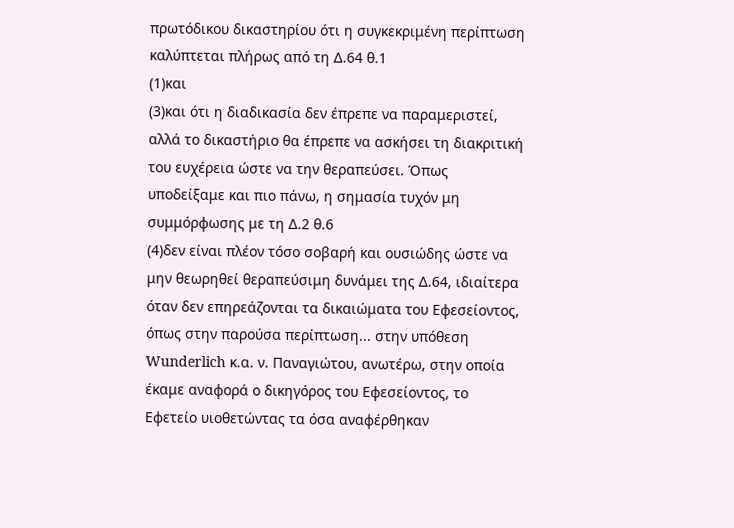πρωτόδικου δικαστηρίου ότι η συγκεκριμένη περίπτωση καλύπτεται πλήρως από τη Δ.64 θ.1
(1)και
(3)και ότι η διαδικασία δεν έπρεπε να παραμεριστεί, αλλά το δικαστήριο θα έπρεπε να ασκήσει τη διακριτική του ευχέρεια ώστε να την θεραπεύσει. Όπως υποδείξαμε και πιο πάνω, η σημασία τυχόν μη συμμόρφωσης με τη Δ.2 θ.6
(4)δεν είναι πλέον τόσο σοβαρή και ουσιώδης ώστε να μην θεωρηθεί θεραπεύσιμη δυνάμει της Δ.64, ιδιαίτερα όταν δεν επηρεάζονται τα δικαιώματα του Εφεσείοντος, όπως στην παρούσα περίπτωση... στην υπόθεση Wunderlich κ.α. ν. Παναγιώτου, ανωτέρω, στην οποία έκαμε αναφορά ο δικηγόρος του Εφεσείοντος, το Εφετείο υιοθετώντας τα όσα αναφέρθηκαν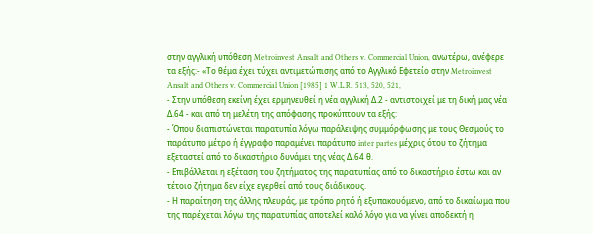στην αγγλική υπόθεση Metroinvest Ansalt and Others v. Commercial Union, ανωτέρω, ανέφερε τα εξής:- «Το θέμα έχει τύχει αντιμετώπισης από το Αγγλικό Εφετείο στην Metroinvest Ansalt and Others v. Commercial Union [1985] 1 W.L.R. 513, 520, 521,
- Στην υπόθεση εκείνη έχει ερμηνευθεί η νέα αγγλική Δ.2 - αντιστοιχεί με τη δική μας νέα Δ.64 - και από τη μελέτη της απόφασης προκύπτουν τα εξής:
- Όπου διαπιστώνεται παρατυπία λόγω παράλειψης συμμόρφωσης με τους Θεσμούς το παράτυπο μέτρο ή έγγραφο παραμένει παράτυπο inter partes μέχρις ότου το ζήτημα εξεταστεί από το δικαστήριο δυνάμει της νέας Δ.64 θ.
- Επιβάλλεται η εξέταση του ζητήματος της παρατυπίας από το δικαστήριο έστω και αν τέτοιο ζήτημα δεν είχε εγερθεί από τους διάδικους.
- Η παραίτηση της άλλης πλευράς, με τρόπο ρητό ή εξυπακουόμενο, από το δικαίωμα που της παρέχεται λόγω της παρατυπίας αποτελεί καλό λόγο για να γίνει αποδεκτή η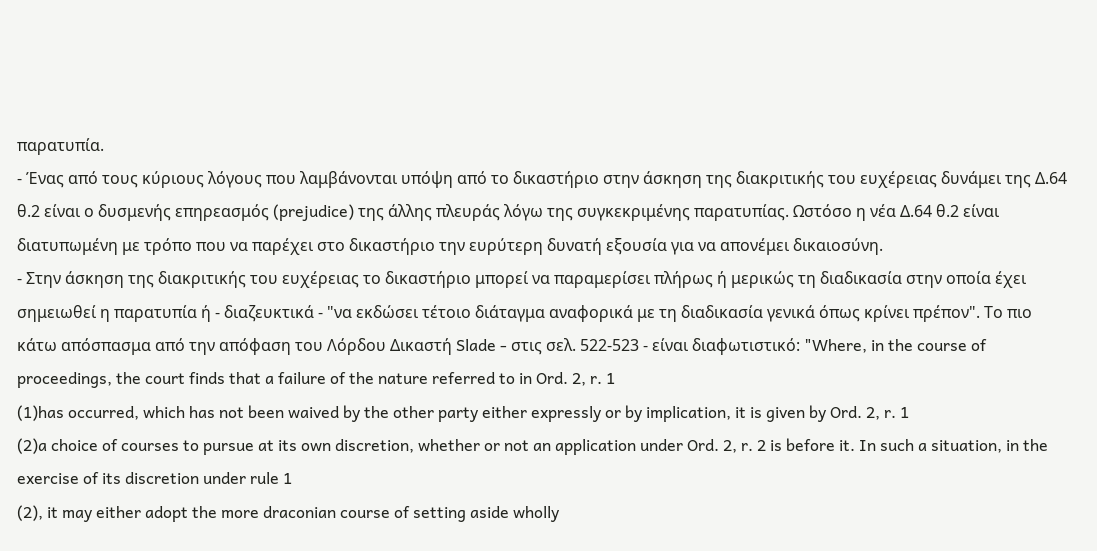παρατυπία.
- Ένας από τους κύριους λόγους που λαμβάνονται υπόψη από το δικαστήριο στην άσκηση της διακριτικής του ευχέρειας δυνάμει της Δ.64 θ.2 είναι ο δυσμενής επηρεασμός (prejudice) της άλλης πλευράς λόγω της συγκεκριμένης παρατυπίας. Ωστόσο η νέα Δ.64 θ.2 είναι διατυπωμένη με τρόπο που να παρέχει στο δικαστήριο την ευρύτερη δυνατή εξουσία για να απονέμει δικαιοσύνη.
- Στην άσκηση της διακριτικής του ευχέρειας το δικαστήριο μπορεί να παραμερίσει πλήρως ή μερικώς τη διαδικασία στην οποία έχει σημειωθεί η παρατυπία ή - διαζευκτικά - "να εκδώσει τέτοιο διάταγμα αναφορικά με τη διαδικασία γενικά όπως κρίνει πρέπον". Το πιο κάτω απόσπασμα από την απόφαση του Λόρδου Δικαστή Slade - στις σελ. 522-523 - είναι διαφωτιστικό: "Where, in the course of proceedings, the court finds that a failure of the nature referred to in Ord. 2, r. 1
(1)has occurred, which has not been waived by the other party either expressly or by implication, it is given by Ord. 2, r. 1
(2)a choice of courses to pursue at its own discretion, whether or not an application under Ord. 2, r. 2 is before it. In such a situation, in the exercise of its discretion under rule 1
(2), it may either adopt the more draconian course of setting aside wholly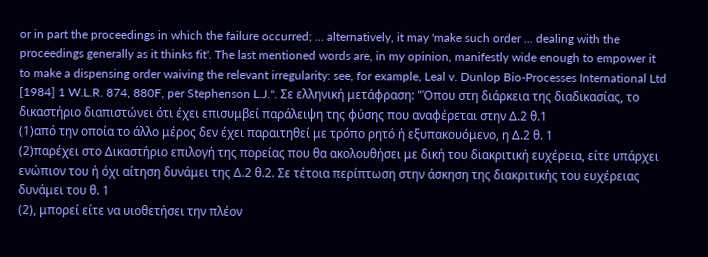or in part the proceedings in which the failure occurred; ... alternatively, it may 'make such order ... dealing with the proceedings generally as it thinks fit'. The last mentioned words are, in my opinion, manifestly wide enough to empower it to make a dispensing order waiving the relevant irregularity: see, for example, Leal v. Dunlop Bio-Processes International Ltd [1984] 1 W.L.R. 874, 880F, per Stephenson L.J.". Σε ελληνική μετάφραση: "Όπου στη διάρκεια της διαδικασίας, το δικαστήριο διαπιστώνει ότι έχει επισυμβεί παράλειψη της φύσης που αναφέρεται στην Δ.2 θ.1
(1)από την οποία το άλλο μέρος δεν έχει παραιτηθεί με τρόπο ρητό ή εξυπακουόμενο, η Δ.2 θ. 1
(2)παρέχει στο Δικαστήριο επιλογή της πορείας που θα ακολουθήσει με δική του διακριτική ευχέρεια, είτε υπάρχει ενώπιον του ή όχι αίτηση δυνάμει της Δ.2 θ.2. Σε τέτοια περίπτωση στην άσκηση της διακριτικής του ευχέρειας δυνάμει του θ. 1
(2), μπορεί είτε να υιοθετήσει την πλέον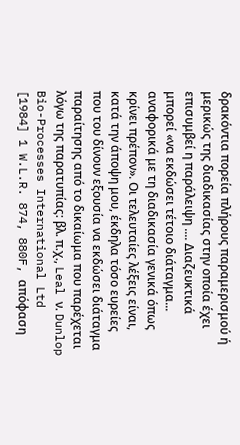δρακόντια πορεία πλήρους παραμερισμού ή μερικώς της διαδικασίας στην οποία έχει επισυμβεί η παράλειψη .... Διαζευκτικά μπορεί «να εκδώσει τέτοιο διάταγμα... αναφορικά με τη διαδικασία γενικά όπως κρίνει πρέπον». Οι τελευταίες λέξεις είναι, κατά την άποψη μου, έκδηλα τόσο ευρείες που του δίνουν εξουσία να εκδώσει διάταγμα παραίτησης από το δικαίωμα που παρέχεται λόγω της παρατυπίας: βλ. π.χ., Leal ν. Dunlop Bio-Processes International Ltd [1984] 1 W.L.R. 874, 880F, απόφαση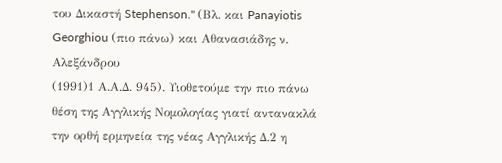του Δικαστή Stephenson." (Βλ. και Panayiotis Georghiou (πιο πάνω) και Αθανασιάδης ν. Αλεξάνδρου
(1991)1 Α.Α.Δ. 945). Υιοθετούμε την πιο πάνω θέση της Αγγλικής Νομολογίας γιατί αντανακλά την ορθή ερμηνεία της νέας Αγγλικής Δ.2 η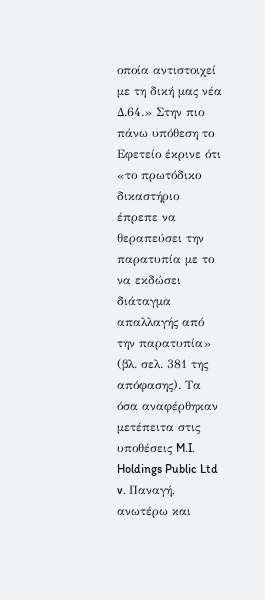οποία αντιστοιχεί με τη δική μας νέα Δ.64.» Στην πιο πάνω υπόθεση το Εφετείο έκρινε ότι «το πρωτόδικο δικαστήριο έπρεπε να θεραπεύσει την παρατυπία με το να εκδώσει διάταγμα απαλλαγής από την παρατυπία» (βλ. σελ. 381 της απόφασης). Τα όσα αναφέρθηκαν μετέπειτα στις υποθέσεις M.I. Holdings Public Ltd v. Παναγή, ανωτέρω και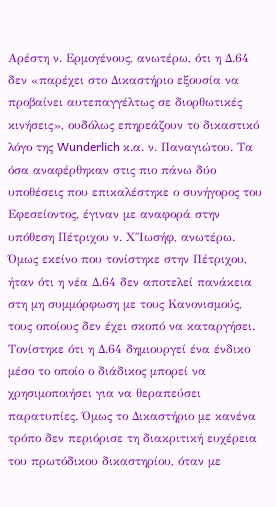Αρέστη ν. Ερμογένους, ανωτέρω, ότι η Δ.64 δεν «παρέχει στο Δικαστήριο εξουσία να προβαίνει αυτεπαγγέλτως σε διορθωτικές κινήσεις», ουδόλως επηρεάζουν το δικαστικό λόγο της Wunderlich κ.α. ν. Παναγιώτου. Τα όσα αναφέρθηκαν στις πιο πάνω δύο υποθέσεις που επικαλέστηκε ο συνήγορος του Εφεσείοντος, έγιναν με αναφορά στην υπόθεση Πέτριχου ν. Χ΄΄Ιωσήφ, ανωτέρω. Όμως εκείνο που τονίστηκε στην Πέτριχου, ήταν ότι η νέα Δ.64 δεν αποτελεί πανάκεια στη μη συμμόρφωση με τους Κανονισμούς, τους οποίους δεν έχει σκοπό να καταργήσει. Τονίστηκε ότι η Δ.64 δημιουργεί ένα ένδικο μέσο το οποίο ο διάδικος μπορεί να χρησιμοποιήσει για να θεραπεύσει παρατυπίες. Όμως το Δικαστήριο με κανένα τρόπο δεν περιόρισε τη διακριτική ευχέρεια του πρωτόδικου δικαστηρίου, όταν με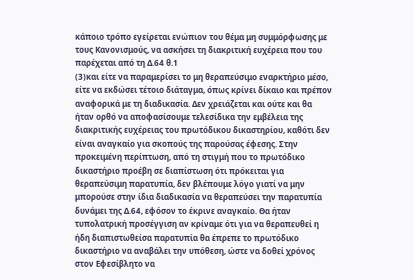κάποιο τρόπο εγείρεται ενώπιον του θέμα μη συμμόρφωσης με τους Κανονισμούς, να ασκήσει τη διακριτική ευχέρεια που του παρέχεται από τη Δ.64 θ.1
(3)και είτε να παραμερίσει το μη θεραπεύσιμο εναρκτήριο μέσο, είτε να εκδώσει τέτοιο διάταγμα, όπως κρίνει δίκαιο και πρέπον αναφορικά με τη διαδικασία. Δεν χρειάζεται και ούτε και θα ήταν ορθό να αποφασίσουμε τελεσίδικα την εμβέλεια της διακριτικής ευχέρειας του πρωτόδικου δικαστηρίου, καθότι δεν είναι αναγκαίο για σκοπούς της παρούσας έφεσης. Στην προκειμένη περίπτωση, από τη στιγμή που το πρωτόδικο δικαστήριο προέβη σε διαπίστωση ότι πρόκειται για θεραπεύσιμη παρατυπία, δεν βλέπουμε λόγο γιατί να μην μπορούσε στην ίδια διαδικασία να θεραπεύσει την παρατυπία δυνάμει της Δ.64, εφόσον το έκρινε αναγκαίο. Θα ήταν τυπολατρική προσέγγιση αν κρίναμε ότι για να θεραπευθεί η ήδη διαπιστωθείσα παρατυπία θα έπρεπε το πρωτόδικο δικαστήριο να αναβάλει την υπόθεση, ώστε να δοθεί χρόνος στον Εφεσίβλητο να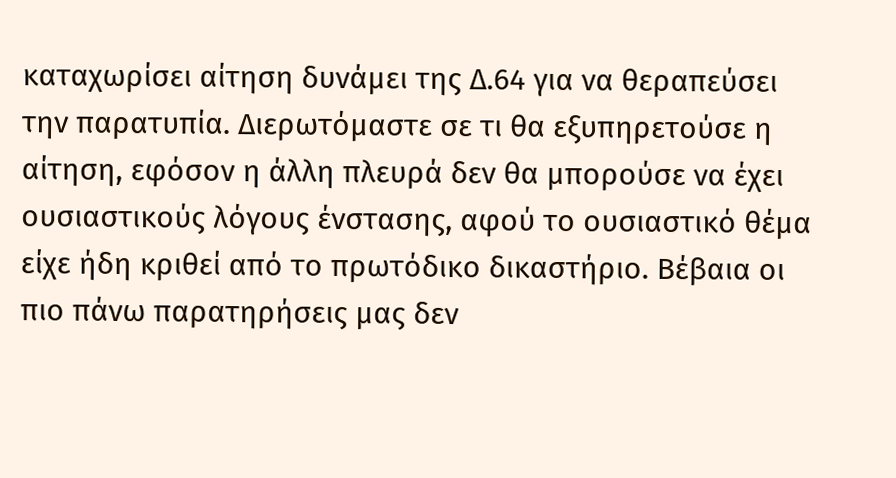καταχωρίσει αίτηση δυνάμει της Δ.64 για να θεραπεύσει την παρατυπία. Διερωτόμαστε σε τι θα εξυπηρετούσε η αίτηση, εφόσον η άλλη πλευρά δεν θα μπορούσε να έχει ουσιαστικούς λόγους ένστασης, αφού το ουσιαστικό θέμα είχε ήδη κριθεί από το πρωτόδικο δικαστήριο. Βέβαια οι πιο πάνω παρατηρήσεις μας δεν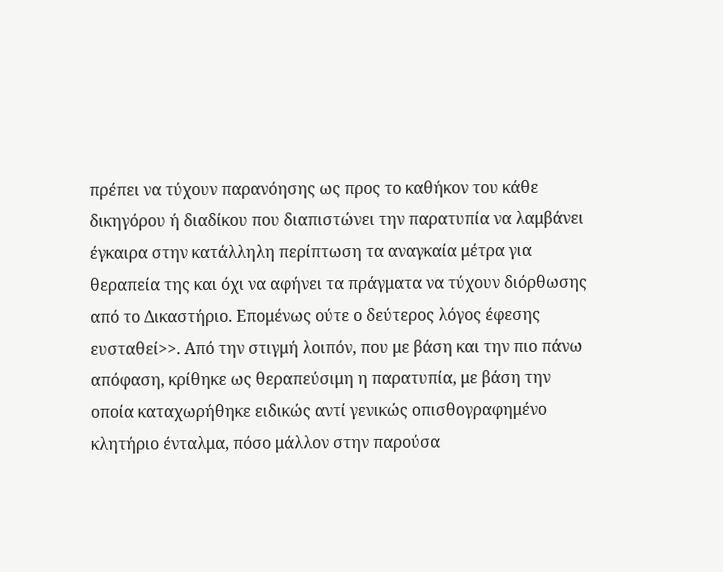πρέπει να τύχουν παρανόησης ως προς το καθήκον του κάθε δικηγόρου ή διαδίκου που διαπιστώνει την παρατυπία να λαμβάνει έγκαιρα στην κατάλληλη περίπτωση τα αναγκαία μέτρα για θεραπεία της και όχι να αφήνει τα πράγματα να τύχουν διόρθωσης από το Δικαστήριο. Επομένως ούτε ο δεύτερος λόγος έφεσης ευσταθεί>>. Από την στιγμή λοιπόν, που με βάση και την πιο πάνω απόφαση, κρίθηκε ως θεραπεύσιμη η παρατυπία, με βάση την οποία καταχωρήθηκε ειδικώς αντί γενικώς οπισθογραφημένο κλητήριο ένταλμα, πόσο μάλλον στην παρούσα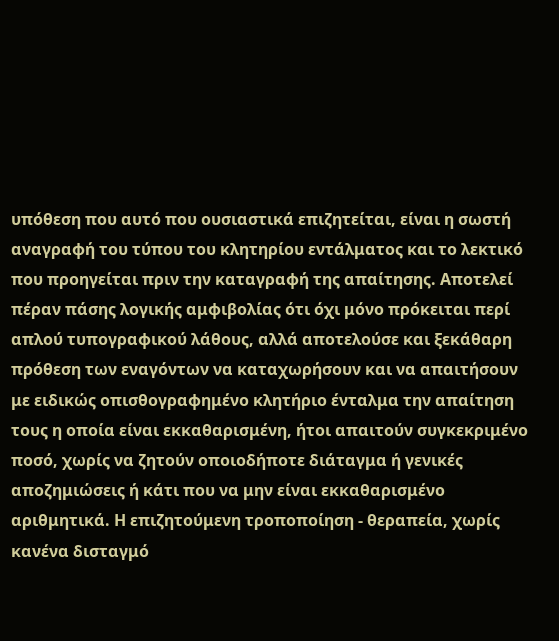υπόθεση που αυτό που ουσιαστικά επιζητείται, είναι η σωστή αναγραφή του τύπου του κλητηρίου εντάλματος και το λεκτικό που προηγείται πριν την καταγραφή της απαίτησης. Αποτελεί πέραν πάσης λογικής αμφιβολίας ότι όχι μόνο πρόκειται περί απλού τυπογραφικού λάθους, αλλά αποτελούσε και ξεκάθαρη πρόθεση των εναγόντων να καταχωρήσουν και να απαιτήσουν με ειδικώς οπισθογραφημένο κλητήριο ένταλμα την απαίτηση τους η οποία είναι εκκαθαρισμένη, ήτοι απαιτούν συγκεκριμένο ποσό, χωρίς να ζητούν οποιοδήποτε διάταγμα ή γενικές αποζημιώσεις ή κάτι που να μην είναι εκκαθαρισμένο αριθμητικά. Η επιζητούμενη τροποποίηση - θεραπεία, χωρίς κανένα δισταγμό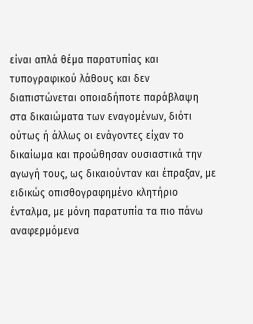είναι απλά θέμα παρατυπίας και τυπογραφικού λάθους και δεν διαπιστώνεται οποιαδήποτε παράβλαψη στα δικαιώματα των εναγομένων, διότι ούτως ή άλλως οι ενάγοντες είχαν το δικαίωμα και προώθησαν ουσιαστικά την αγωγή τους, ως δικαιούνταν και έπραξαν, με ειδικώς οπισθογραφημένο κλητήριο ένταλμα, με μόνη παρατυπία τα πιο πάνω αναφερμόμενα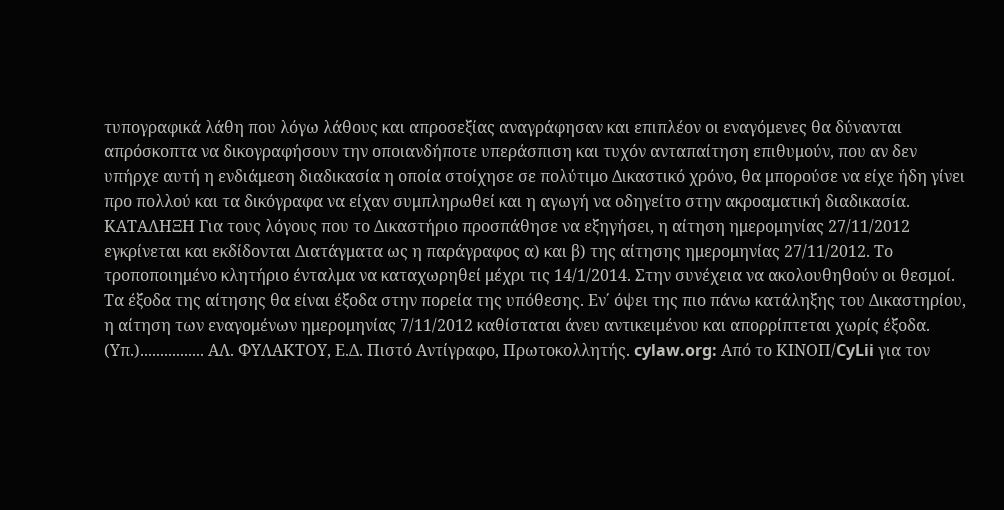τυπογραφικά λάθη που λόγω λάθους και απροσεξίας αναγράφησαν και επιπλέον οι εναγόμενες θα δύνανται απρόσκοπτα να δικογραφήσουν την οποιανδήποτε υπεράσπιση και τυχόν ανταπαίτηση επιθυμούν, που αν δεν υπήρχε αυτή η ενδιάμεση διαδικασία η οποία στοίχησε σε πολύτιμο Δικαστικό χρόνο, θα μπορούσε να είχε ήδη γίνει προ πολλού και τα δικόγραφα να είχαν συμπληρωθεί και η αγωγή να οδηγείτο στην ακροαματική διαδικασία. ΚΑΤΑΛΗΞΗ Για τους λόγους που το Δικαστήριο προσπάθησε να εξηγήσει, η αίτηση ημερομηνίας 27/11/2012 εγκρίνεται και εκδίδονται Διατάγματα ως η παράγραφος α) και β) της αίτησης ημερομηνίας 27/11/2012. Το τροποποιημένο κλητήριο ένταλμα να καταχωρηθεί μέχρι τις 14/1/2014. Στην συνέχεια να ακολουθηθούν οι θεσμοί. Τα έξοδα της αίτησης θα είναι έξοδα στην πορεία της υπόθεσης. Εν΄ όψει της πιο πάνω κατάληξης του Δικαστηρίου, η αίτηση των εναγομένων ημερομηνίας 7/11/2012 καθίσταται άνευ αντικειμένου και απορρίπτεται χωρίς έξοδα. (Υπ.)................ ΑΛ. ΦΥΛΑΚΤΟΥ, Ε.Δ. Πιστό Αντίγραφο, Πρωτοκολλητής. cylaw.org: Από το ΚΙΝOΠ/CyLii για τον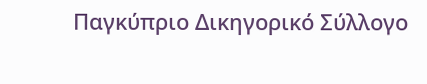Παγκύπριο Δικηγορικό Σύλλογο